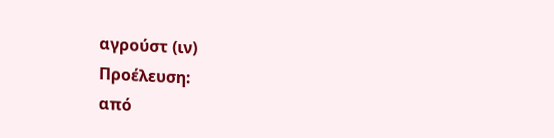αγρούστ (ιν)
Προέλευση:
από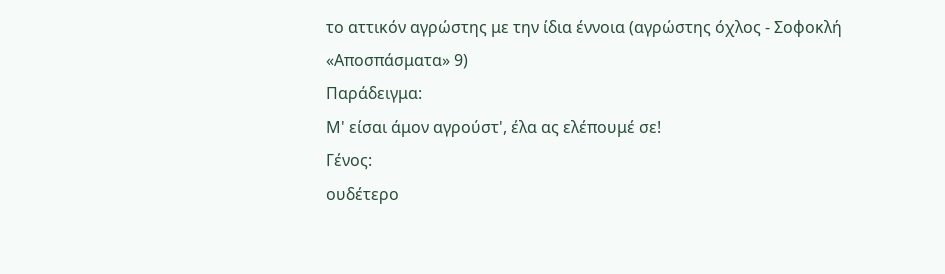το αττικόν αγρώστης με την ίδια έννοια (αγρώστης όχλος - Σοφοκλή «Αποσπάσματα» 9)
Παράδειγμα:
Μ' είσαι άμον αγρούστ', έλα ας ελέπουμέ σε!
Γένος:
ουδέτερο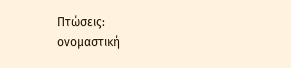Πτώσεις:
ονομαστική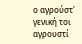ο αγρούστ'
γενική τοι αγρουστί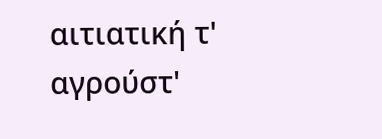αιτιατική τ' αγρούστ'